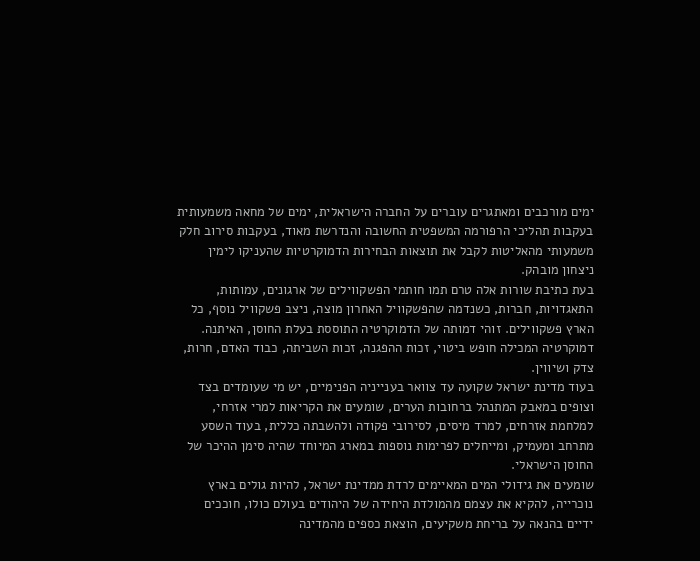ימים מורכבים ומאתגרים עוברים על החברה הישראלית, ימים של מחאה משמעותית בעקבות תהליכי הרפורמה המשפטית החשובה והנדרשת מאוד, בעקבות סירוב חלק משמעותי מהאליטות לקבל את תוצאות הבחירות הדמוקרטיות שהעניקו לימין ניצחון מובהק.
בעת כתיבת שורות אלה טרם תמו חותמי הפשקווילים של ארגונים, עמותות, התאגדויות, חברות, כשנדמה שהפשקוויל האחרון מוצה, ניצב פשקוויל נוסף, כל הארץ פשקווילים. זוהי דמותה של הדמוקרטיה התוססת בעלת החוסן, האיתנה. דמוקרטיה המכילה חופש ביטוי, זכות ההפגנה, זכות השביתה, כבוד האדם, חרות, צדק ושיווין.
בעוד מדינת ישראל שקועה עד צוואר בענייניה הפנימיים, יש מי שעומדים בצד וצופים במאבק המתנהל ברחובות הערים, שומעים את הקריאות למרי אזרחי, למלחמת אזרחים, למרד מיסים, לסירובי פקודה ולהשבתה כללית, בעוד השסע מתרחב ומעמיק, ומייחלים לפרימות נוספות במארג המיוחד שהיה סימן ההיכר של החוסן הישראלי.
שומעים את גידולי המים המאיימים לרדת ממדינת ישראל, להיות גולים בארץ נוכרייה, להקיא את עצמם מהמולדת היחידה של היהודים בעולם כולו, חוככים ידיים בהנאה על בריחת משקיעים, הוצאת כספים מהמדינה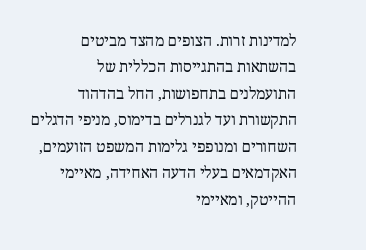למדינות זרות. הצופים מהצד מביטים בהשתאות בהתגייסות הכללית של התועמלנים בתחפושות, החל בהדהוד התקשורת ועד לגנרלים בדימוס, מניפי הדגלים השחורים ומנופפי גלימות המשפט הזועמים, האקדמאים בעלי הדעה האחידה, מאיימי ההייטק, ומאיימי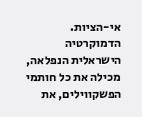אי-הציות.
הדמוקרטיה הישראלית הנפלאה, מכילה את כל חותמי הפשקווילים, את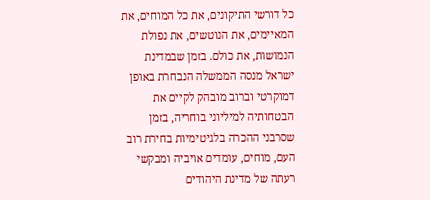כל דורשי התיקונים, את כל המוחים, את המאיימים, את הנוטשים, את נפולת הנמושות, את כולם. בזמן שבמדינת ישראל מנסה הממשלה הנבחרת באופן דמוקרטי וברוב מובהק לקיים את הבטחותיה למיליוני בוחריה, בזמן שסרבני ההכרה בלגיטימיות בחירת רוב העם, מוחים, עומדים אויביה ומבקשי רעתה של מדינת היהודים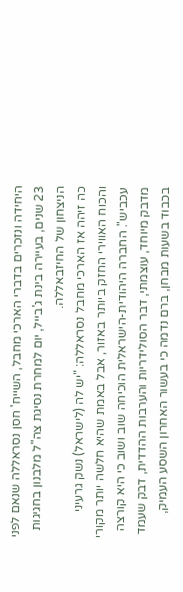היחידה ונזכרים בדברי הארכי מחבל, השייח' חסן נסראללה שנאם לפני 23 שנים, בעיירה בינת ג'בייל, יום למחרת נסיגת צה"ל מלבנון בחגיגות הניצחון של החיזבאללה.
כה זיהה אז הארכי מחבל נסראללה: "יש לה (לישראל) נשק גרעיני והכוח האווירי החזק ביותר באזור, אבל באמת שהיא חלשה יותר מקורי עכביש". החברה היהודית-הישראלית הוכיחה שוב ושוב כי היא קורצה מדבק מיוחד, עוצמתי, דבר הסולידריות והערבות ההדדית, דבק שעמד בכבוד בשעות מבחן, ברם נדמה כי בעשור האחרון השסע העמיק,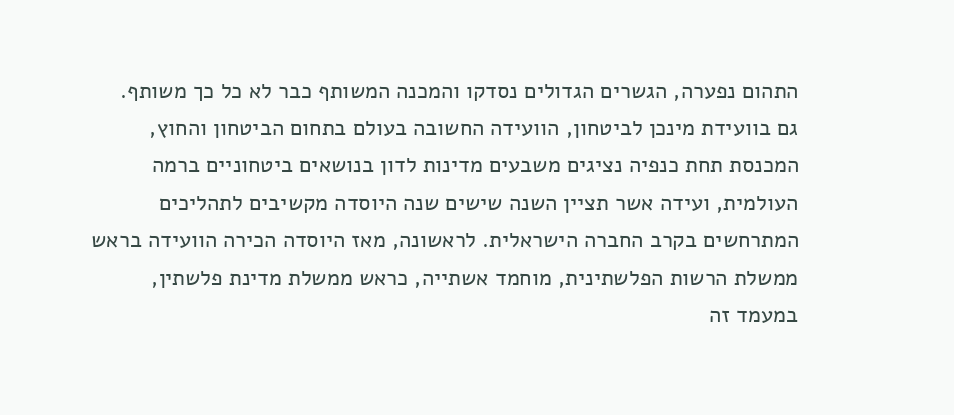התהום נפערה, הגשרים הגדולים נסדקו והמכנה המשותף כבר לא כל כך משותף.
גם בוועידת מינכן לביטחון, הוועידה החשובה בעולם בתחום הביטחון והחוץ, המכנסת תחת כנפיה נציגים משבעים מדינות לדון בנושאים ביטחוניים ברמה העולמית, ועידה אשר תציין השנה שישים שנה היוסדה מקשיבים לתהליכים המתרחשים בקרב החברה הישראלית. לראשונה, מאז היוסדה הכירה הוועידה בראש ממשלת הרשות הפלשתינית, מוחמד אשתייה, כראש ממשלת מדינת פלשתין, במעמד זה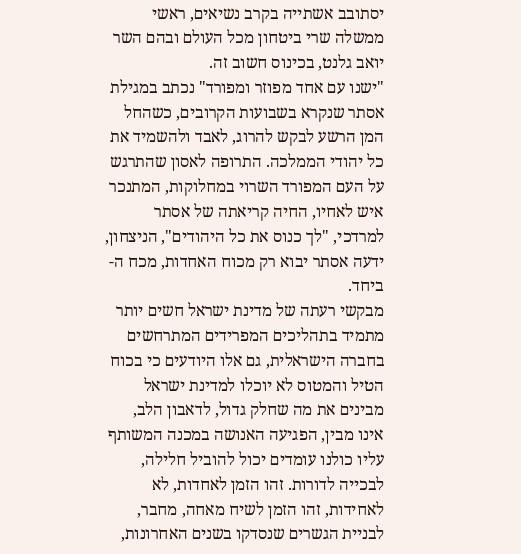יסתובב אשתייה בקרב נשיאים, ראשי ממשלה שרי ביטחון מכל העולם ובהם השר יואב גלנט, בכינוס חשוב זה.
"ישנו עם אחד מפוזר ומפורד" נכתב במגילת אסתר שנקרא בשבועות הקרובים, כשהחל המן הרשע לבקש להרוג, לאבד ולהשמיד את כל יהודי הממלכה. התרופה לאסון שהתרגש על העם המפורד השרוי במחלוקות, המתנכר איש לאחיו, החיה קריאתה של אסתר למרדכי, "לך כנוס את כל היהודים", הניצחון, ידעה אסתר יבוא רק מכוח האחדות, מכח ה-ביחד.
מבקשי רעתה של מדינת ישראל חשים יותר מתמיד בתהליכים המפרידים המתרחשים בחברה הישראלית, גם אלו היודעים כי בכוח הטיל והמטוס לא יוכלו למדינת ישראל מבינים את מה שחלק גדול, לדאבון הלב, אינו מבין, הפגיעה האנושה במכנה המשותף עליו כולנו עומדים יכול להוביל חלילה, לבכייה לדורות. זהו הזמן לאחדות, לא לאחידות, זהו הזמן לשיח מאחה, מחבר, לבניית הגשרים שנסדקו בשנים האחרונות,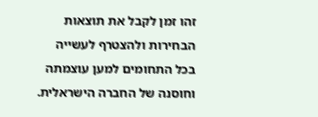זהו זמן לקבל את תוצאות הבחירות ולהצטרף לעשייה בכל התחומים למען עוצמתה וחוסנה של החברה הישראלית.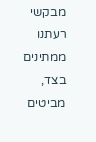מבקשי רעתנו ממתינים בצד, מביטים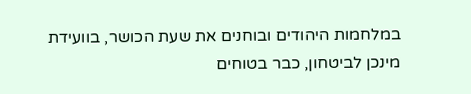במלחמות היהודים ובוחנים את שעת הכושר, בוועידת מינכן לביטחון, כבר בטוחים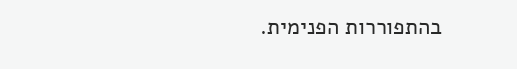בהתפוררות הפנימית.